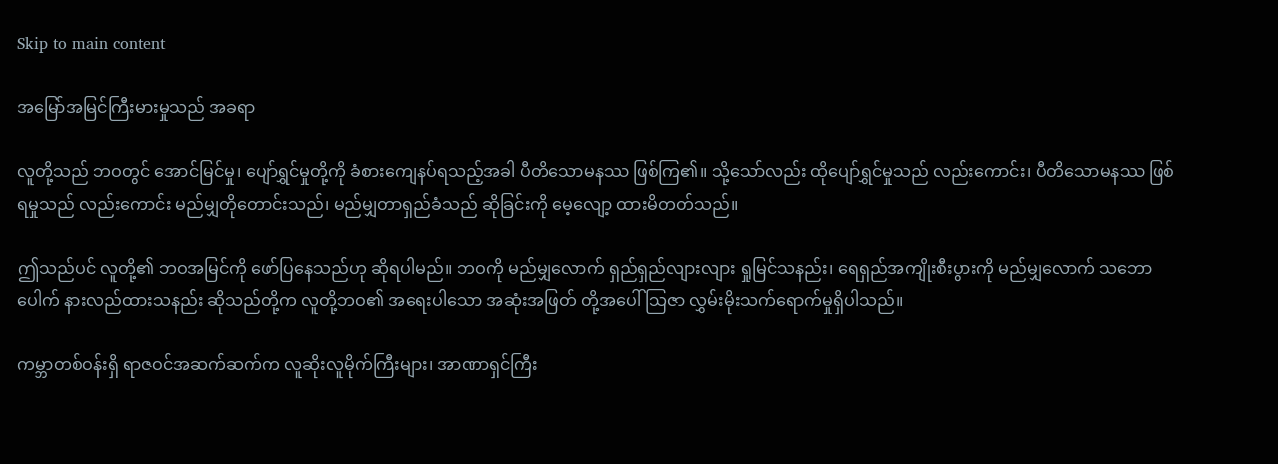Skip to main content

အမြော်အမြင်ကြီးမားမှုသည် အခရာ

လူတို့သည် ဘဝတွင် အောင်မြင်မှု၊ ပျော်ရွှင်မှုတို့ကို ခံစားကျေနပ်ရသည့်အခါ ပီတိသောမနဿ ဖြစ်ကြ၏။ သို့သော်လည်း ထိုပျော်ရွှင်မှုသည် လည်းကောင်း၊ ပီတိသောမနဿ ဖြစ်ရမှုသည် လည်းကောင်း မည်မျှတိုတောင်းသည်၊ မည်မျှတာရှည်ခံသည် ဆိုခြင်းကို မေ့လျော့ ထားမိတတ်သည်။

ဤသည်ပင် လူတို့၏ ဘဝအမြင်ကို ဖော်ပြနေသည်ဟု ဆိုရပါမည်။ ဘဝကို မည်မျှလောက် ရှည်ရှည်လျားလျား ရှုမြင်သနည်း၊ ရေရှည်အကျိုးစီးပွားကို မည်မျှလောက် သဘောပေါက် နားလည်ထားသနည်း ဆိုသည်တို့က လူတို့ဘဝ၏ အရေးပါသော အဆုံးအဖြတ် တို့အပေါ်သြဇာ လွှမ်းမိုးသက်ရောက်မှုရှိပါသည်။

ကမ္ဘာတစ်ဝန်းရှိ ရာဇဝင်အဆက်ဆက်က လူဆိုးလူမိုက်ကြီးများ၊ အာဏာရှင်ကြီး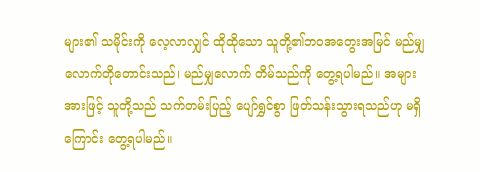များ၏ သမိုင်းကို လေ့လာလျှင် ထိုထိုသော သူတို့၏ဘဝအတွေးအမြင် မည်မျှလောက်တိုတောင်းသည်၊ မည်မျှလောက် တိမ်သည်ကို တွေ့ရပါမည်။ အများအားဖြင့် သူတို့သည် သက်တမ်းပြည့် ပျော်ရွှင်စွာ ဖြတ်သန်းသွားရသည်ဟု မရှိကြောင်း တွေ့ရပါမည်။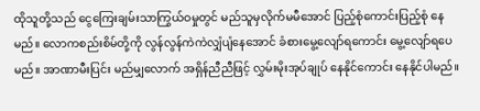ထိုသူတို့သည် ငွေကြေးချမ်းသာကြွယ်ဝမှုတွင် မည်သူမှလိုက်မမီအောင် ပြည့်စုံကောင်းပြည့်စုံ နေမည်။ လောကစည်းစိမ်တို့ကို လွန်လွန်ကဲကဲလျှံပျံနေအောင် ခံစားမွေ့လျော်ရကောင်း မွေ့လျော်ရပေမည်။ အာဏာမီးပြင်း မည်မျှလောက် အရှိန်ညီညီဖြင့် လွှမ်းမိုးအုပ်ချုပ် နေနိုင်ကောင်း နေနိုင်ပါမည်။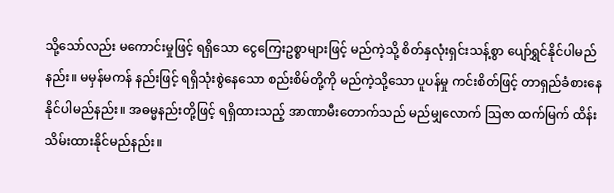သို့သော်လည်း မကောင်းမှုဖြင့် ရရှိသော ငွေကြေးဥစ္စာများဖြင့် မည်ကဲ့သို့ စိတ်နှလုံးရှင်းသန့်စွာ ပျော်ရွှင်နိုင်ပါမည်နည်း။ မမှန်မကန် နည်းဖြင့် ရရှိသုံးစွဲနေသော စည်းစိမ်တို့ကို မည်ကဲ့သို့သော ပူပန်မှု ကင်းစိတ်ဖြင့် တာရှည်ခံစားနေနိုင်ပါမည်နည်း။ အဓမ္မနည်းတို့ဖြင့် ရရှိထားသည့် အာဏာမီးတောက်သည် မည်မျှလောက် သြဇာ ထက်မြက် ထိန်းသိမ်းထားနိုင်မည်နည်း။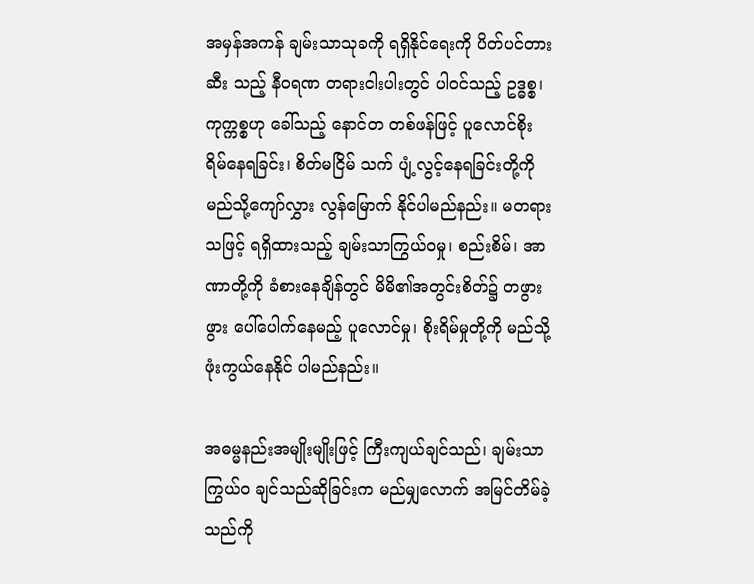အမှန်အကန် ချမ်းသာသုခကို ရရှိနိုင်ရေးကို ပိတ်ပင်တားဆီး သည့် နီဝရဏ တရားငါးပါးတွင် ပါဝင်သည့် ဥဒ္ဓစ္စ၊ ကုက္ကစ္စဟု ခေါ်သည့် နောင်တ တစ်ဖန်ဖြင့် ပူလောင်စိုးရိမ်နေရခြင်း၊ စိတ်မငြိမ် သက် ပျံ့လွင့်နေရခြင်းတို့ကို မည်သို့ကျော်လွှား လွန်မြောက် နိုင်ပါမည်နည်း။ မတရားသဖြင့် ရရှိထားသည့် ချမ်းသာကြွယ်ဝမှု၊ စည်းစိမ်၊ အာဏာတို့ကို ခံစားနေချိန်တွင် မိမိ၏အတွင်းစိတ်၌ တဖွားဖွား ပေါ်ပေါက်နေမည့် ပူလောင်မှု၊ စိုးရိမ်မှုတို့ကို မည်သို့ဖုံးကွယ်နေနိုင် ပါမည်နည်း။

အဓမ္မနည်းအမျိုးမျိုးဖြင့် ကြီးကျယ်ချင်သည်၊ ချမ်းသာကြွယ်ဝ ချင်သည်ဆိုခြင်းက မည်မျှလောက် အမြင်တိမ်ခဲ့သည်ကို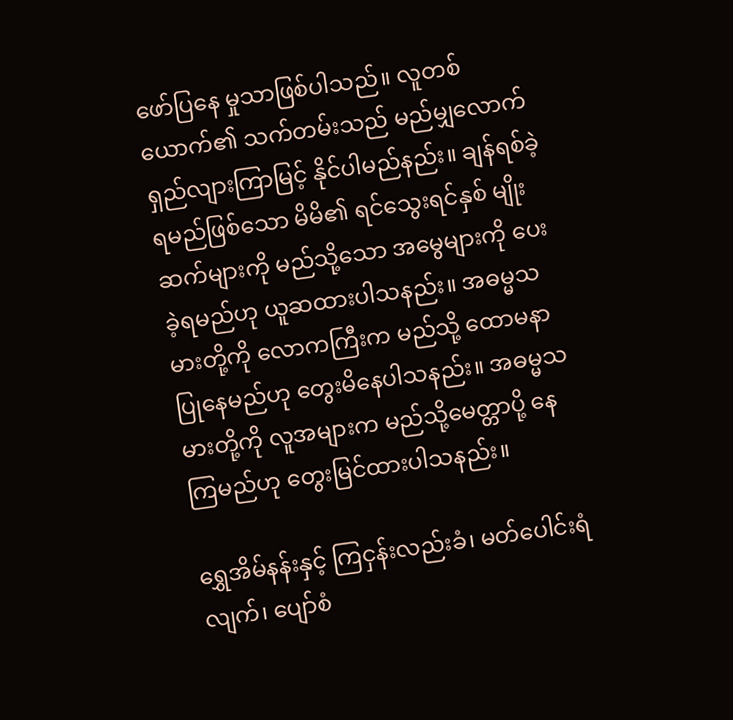ဖော်ပြနေ မှုသာဖြစ်ပါသည်။ လူတစ်ယောက်၏ သက်တမ်းသည် မည်မျှလောက် ရှည်လျားကြာမြင့် နိုင်ပါမည်နည်း။ ချန်ရစ်ခဲ့ရမည်ဖြစ်သော မိမိ၏ ရင်သွေးရင်နှစ် မျိုးဆက်များကို မည်သို့သော အမွေများကို ပေးခဲ့ရမည်ဟု ယူဆထားပါသနည်း။ အဓမ္မသမားတို့ကို လောကကြီးက မည်သို့ ထောမနာပြုနေမည်ဟု တွေးမိနေပါသနည်း။ အဓမ္မသမားတို့ကို လူအများက မည်သို့မေတ္တာပို့ နေကြမည်ဟု တွေးမြင်ထားပါသနည်း။

ရွှေအိမ်နန်းနှင့် ကြငှန်းလည်းခံ၊ မတ်ပေါင်းရံလျက်၊ ပျော်စံ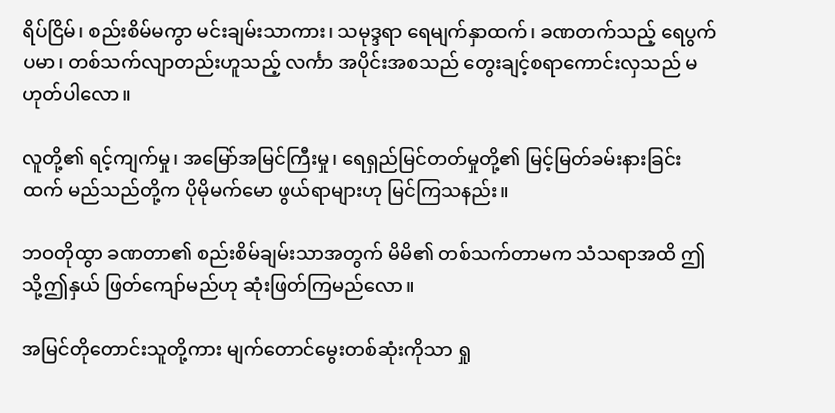ရိပ်ငြိမ်၊ စည်းစိမ်မကွာ မင်းချမ်းသာကား၊ သမုဒ္ဒရာ ရေမျက်နှာထက်၊ ခဏတက်သည့် ရေပွက်ပမာ၊ တစ်သက်လျာတည်းဟူသည့် လင်္ကာ အပိုင်းအစသည် တွေးချင့်စရာကောင်းလှသည် မဟုတ်ပါလော။

လူတို့၏ ရင့်ကျက်မှု၊ အမြော်အမြင်ကြီးမှု၊ ရေရှည်မြင်တတ်မှုတို့၏ မြင့်မြတ်ခမ်းနားခြင်းထက် မည်သည်တို့က ပိုမိုမက်မော ဖွယ်ရာများဟု မြင်ကြသနည်း။

ဘဝတိုထွာ ခဏတာ၏ စည်းစိမ်ချမ်းသာအတွက် မိမိ၏ တစ်သက်တာမက သံသရာအထိ ဤသို့ဤနှယ် ဖြတ်ကျော်မည်ဟု ဆုံးဖြတ်ကြမည်လော။

အမြင်တိုတောင်းသူတို့ကား မျက်တောင်မွေးတစ်ဆုံးကိုသာ ရှု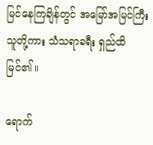မြင်နေကြချိန်တွင် အမြော်အမြင်ကြီးသူတို့ကား သံသရာခရီး ရှည်ထိမြင်၏။

ရောက်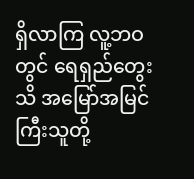ရှိလာကြ လူ့ဘဝတွင် ရေရှည်တွေးသိ အမြော်အမြင် ကြီးသူတို့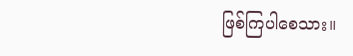ဖြစ်ကြပါစေသား။